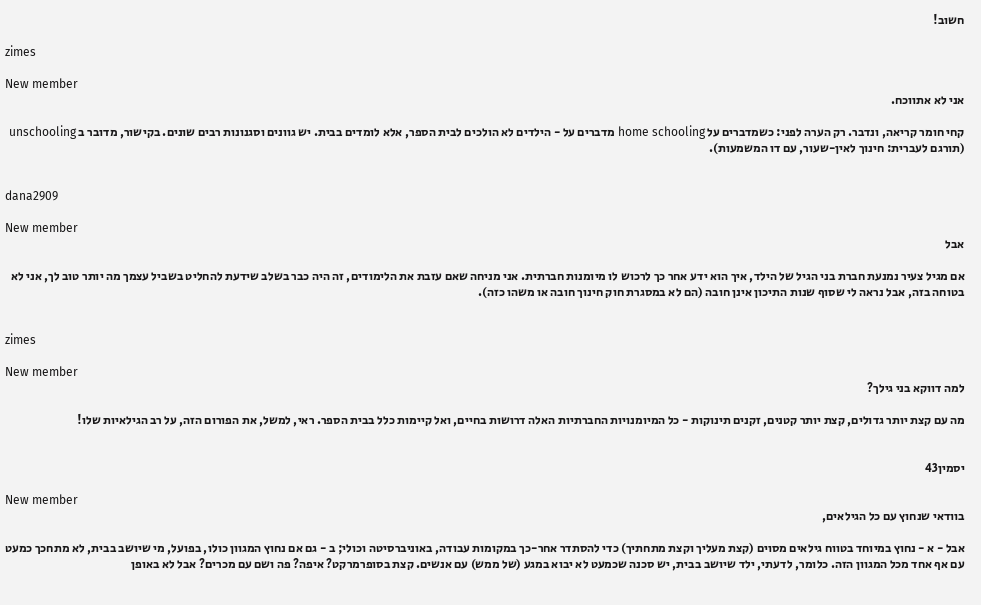חשוב!

zimes

New member
אני לא אתווכח.

קחי חומר קריאה, ונדבר. רק הערה לפני: כשמדברים על home schooling מדברים על - הילדים לא הולכים לבית הספר, אלא לומדים בבית. יש גוונים וסגנונות רבים שונים. בקישור, מדובר ב unschooling (תורגם לעברית: חינוך לאין-שעור, עם דו המשמעות).


dana2909

New member
אבל

אם מגיל צעיר נמנעת חברת בני הגיל של הילד, איך הוא ידע אחר כך לרכוש לו מיומנות חברתית. אני מניחה שאם עזבת את הלימודים, זה היה כבר בשלב שידעת להחליט בשביל עצמך מה יותר טוב לך, אני לא בטוחה בזה, אבל נראה לי שסוף שנות התיכון אינן חובה (הם לא במסגרת חוק חינוך חובה או משהו כזה).


zimes

New member
למה דווקא בני גילך?

מה עם קצת יותר גדולים, קצת יותר קטנים, זקנים תינוקות - כל המיומנויות החברתיות האלה דרושות בחיים, ואל קיימות כלל בבית הספר. ראי, למשל, את הפורום הזה, על רב הגילאיות שלו!


יסמין43

New member
בוודאי שנחוץ עם כל הגילאים,

אבל - א - נחוץ במיוחד בטווח גילאים מסוים (קצת מעליך וקצת מתחתיך) כדי להסתדר אחר-כך במקומות עבודה, באוניברסיטה וכולי; ב - גם אם נחוץ המגוון כולו, בפועל, מי שיושב בבית, לא מתחכך כמעט עם אף אחד מכל המגוון הזה. כלומר, לדעתי, ילד שיושב בבית, יש סכנה שכמעט לא יבוא במגע (של ממש) עם אנשים. קצת בסופרמרקט? איפה? פה ושם עם מכרים? אבל לא באופן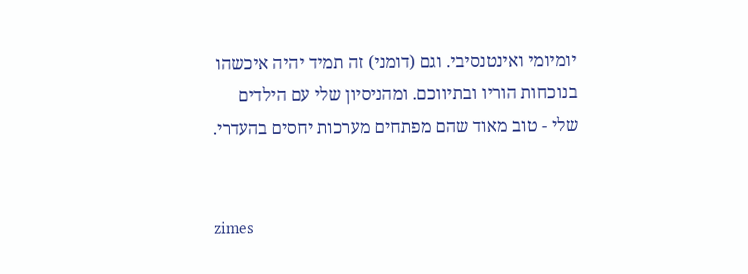יומיומי ואינטנסיבי. וגם (דומני) זה תמיד יהיה איכשהו בנוכחות הוריו ובתיווכם. ומהניסיון שלי עם הילדים שלי - טוב מאוד שהם מפתחים מערכות יחסים בהעדרי.


zimes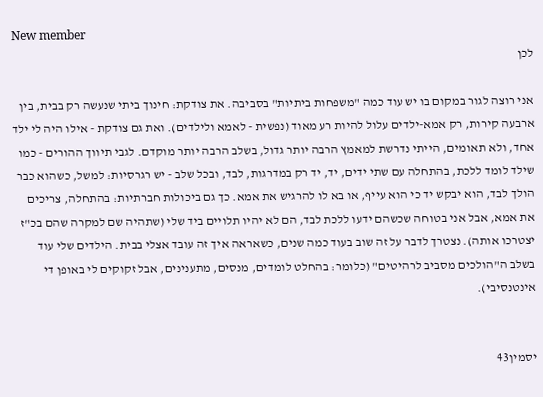New member
לכן

אני רוצה לגור במקום בו יש עוד כמה "משפחות ביתיות" בסביבה. את צודקת: חינוך ביתי שנעשה רק בבית, בין ארבעה קירות, רק אמא-ילדים עלול להיות רע מאוד (נפשית - לאמא ולילדים). ואת גם צודקת - אילו היה לי ילד אחד, ולא תאומים, הייתי נדרשת למאמץ הרבה יותר גדול, בשלב הרבה יותר מוקדם. לגבי תיווך ההורים - כמו שילד לומד ללכת, בהתחלה עם שתי ידים, יד, יד רק במדרגות, לבד, ובכל שלב - יש רגרסיות: למשל, כשהוא כבר הולך לבד, הוא יבקש יד כי הוא עייף, או בא לו להרגיש את אמא. כך גם ביכולות חברתיות: בהתחלה, צריכים את אמא, אבל אני בטוחה שכשהם ידעו ללכת לבד, הם לא יהיו תלויים ביד שלי (שתהיה שם למקרה שהם בכ"ז יצטרכו אותה). נצטרך לדבר על זה שוב בעוד כמה שנים, כשאראה איך זה עובד אצלי בבית. הילדים שלי עוד בשלב ה"הולכים מסביב לרהיטים" (כלומר: בהחלט לומדים, מנסים, מתענינים, אבל זקוקים לי באופן די אינטנסיבי).


יסמין43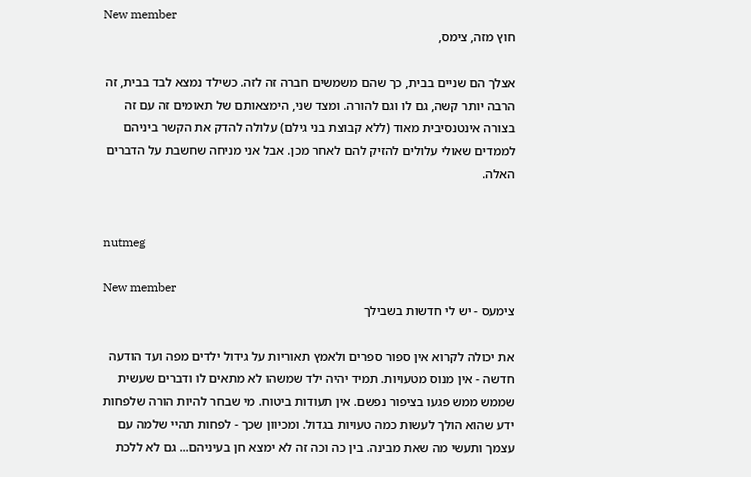New member
חוץ מזה, צימס,

אצלך הם שניים בבית, כך שהם משמשים חברה זה לזה. כשילד נמצא לבד בבית, זה הרבה יותר קשה, גם לו וגם להורה. ומצד שני, הימצאותם של תאומים זה עם זה בצורה אינטנסיבית מאוד (ללא קבוצת בני גילם) עלולה להדק את הקשר ביניהם לממדים שאולי עלולים להזיק להם לאחר מכן. אבל אני מניחה שחשבת על הדברים האלה.


nutmeg

New member
צימעס - יש לי חדשות בשבילך

את יכולה לקרוא אין ספור ספרים ולאמץ תאוריות על גידול ילדים מפה ועד הודעה חדשה - אין מנוס מטעויות. תמיד יהיה ילד שמשהו לא מתאים לו ודברים שעשית שממש ממש פגעו בציפור נפשם. אין תעודות ביטוח. מי שבחר להיות הורה שלפחות ידע שהוא הולך לעשות כמה טעויות בגדול. ומכיוון שכך - לפחות תהיי שלמה עם עצמך ותעשי מה שאת מבינה. בין כה וכה זה לא ימצא חן בעיניהם... גם לא ללכת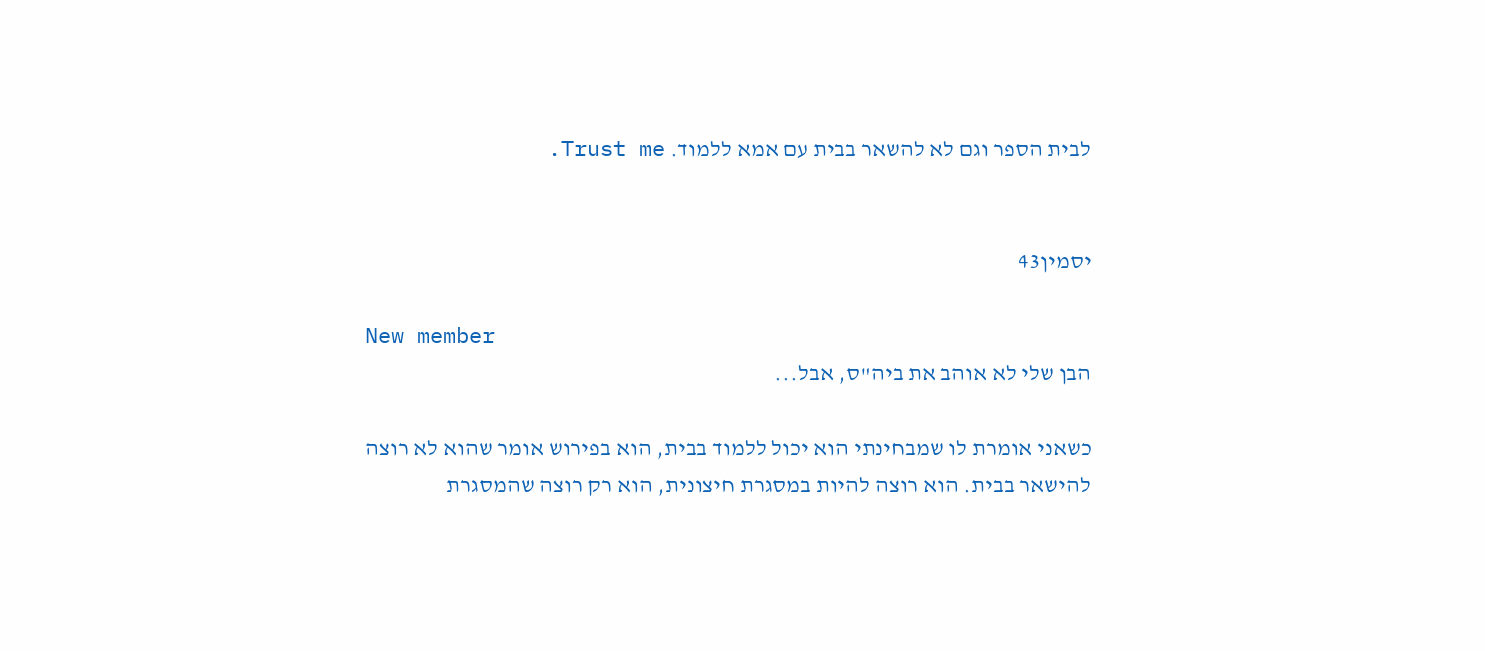לבית הספר וגם לא להשאר בבית עם אמא ללמוד. Trust me.


יסמין43

New member
הבן שלי לא אוהב את ביה"ס, אבל...

כשאני אומרת לו שמבחינתי הוא יכול ללמוד בבית, הוא בפירוש אומר שהוא לא רוצה להישאר בבית. הוא רוצה להיות במסגרת חיצונית, הוא רק רוצה שהמסגרת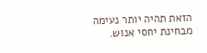הזאת תהיה יותר נעימה מבחינת יחסי אנוש.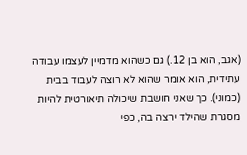(אגב, הוא בן 12.) גם כשהוא מדמיין לעצמו עבודה עתידית, הוא אומר שהוא לא רוצה לעבוד בבית (כמוני). כך שאני חושבת שיכולה תיאורטית להיות מסגרת שהילד ירצה בה, כפי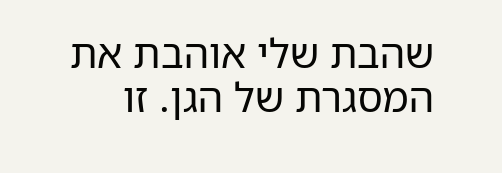שהבת שלי אוהבת את המסגרת של הגן. זו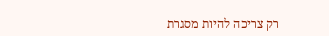רק צריכה להיות מסגרת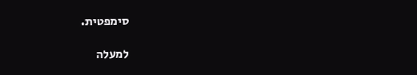סימפטית.

למעלה